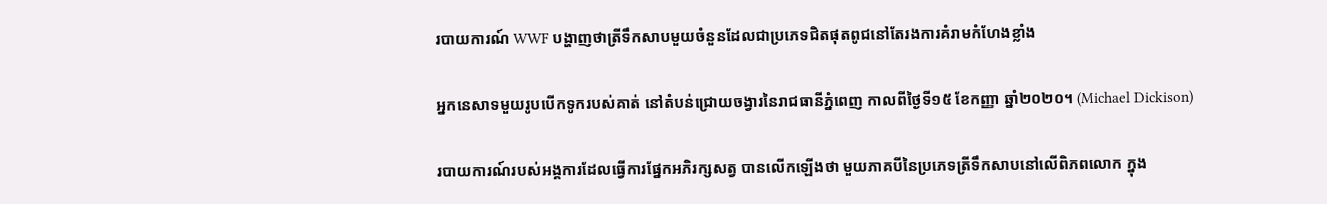របាយការណ៍ WWF បង្ហាញថាត្រីទឹកសាបមួយចំនួនដែលជាប្រភេទជិតផុតពូជនៅតែរងការគំរាមកំហែងខ្លាំង

អ្នកនេសាទមួយរូបបើកទូករបស់គាត់ នៅតំបន់ជ្រោយចង្វារនៃរាជធានីភ្នំពេញ កាលពីថ្ងៃទី១៥ ខែកញ្ញា ឆ្នាំ២០២០។ (Michael Dickison)

របាយការណ៍របស់អង្គការដែលធ្វើការផ្នែកអភិរក្សសត្វ បានលើកឡើងថា មួយភាគបីនៃប្រភេទត្រីទឹកសាបនៅលើពិភពលោក ក្នុង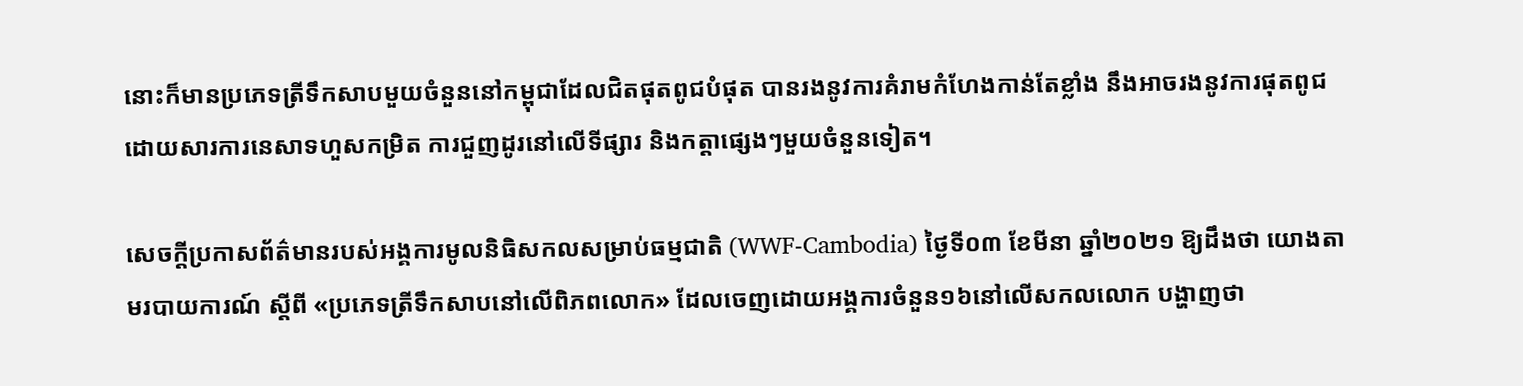នោះក៏មានប្រភេទត្រីទឹកសាបមួយចំនួននៅកម្ពុជាដែលជិតផុតពូជបំផុត បានរងនូវការគំរាមកំហែងកាន់តែខ្លាំង នឹងអាចរងនូវការផុតពូជ ដោយសារការនេសាទហួសកម្រិត ការជួញដូរនៅលើទីផ្សារ និងកត្តាផ្សេងៗមួយចំនួនទៀត។

សេចក្តីប្រកាសព័ត៌មានរបស់អង្គការមូលនិធិសកលសម្រាប់ធម្មជាតិ (WWF-Cambodia) ថ្ងៃទី០៣ ខែមីនា ឆ្នាំ២០២១ ឱ្យដឹងថា យោងតាមរបាយការណ៍ ស្តីពី «ប្រភេទត្រីទឹកសាបនៅលើពិភពលោក» ដែលចេញដោយអង្គការចំនួន១៦នៅលើសកលលោក បង្ហាញថា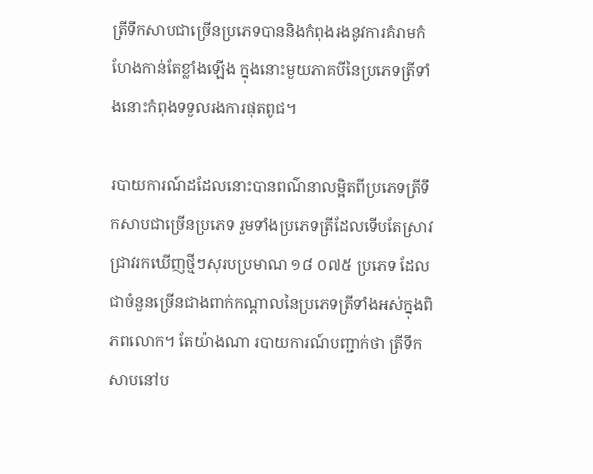ត្រីទឹកសាបជាច្រើនប្រភេទបាននិងកំពុងរងនូវការគំរាមកំហែងកាន់តែខ្លាំងឡើង ក្នុងនោះមួយភាគបីនៃប្រភេទត្រីទាំងនោះកំពុងទទួលរងការផុតពូជ។

របាយការណ៍ដដែលនោះបានពណ៌នាលម្អិតពីប្រភេទត្រីទឹកសាបជាច្រើនប្រភេទ រួមទាំងប្រភេទត្រីដែលទើបតែស្រាវជ្រាវរកឃើញថ្មីៗសុរបប្រមាណ ១៨ ០៧៥ ប្រភេទ ដែលជាចំនួនច្រើនជាងពាក់កណ្តាលនៃប្រភេទត្រីទាំងអស់ក្នុងពិភពលោក។ តែយ៉ាងណា របាយការណ៍បញ្ជាក់ថា ត្រីទឹកសាបនៅប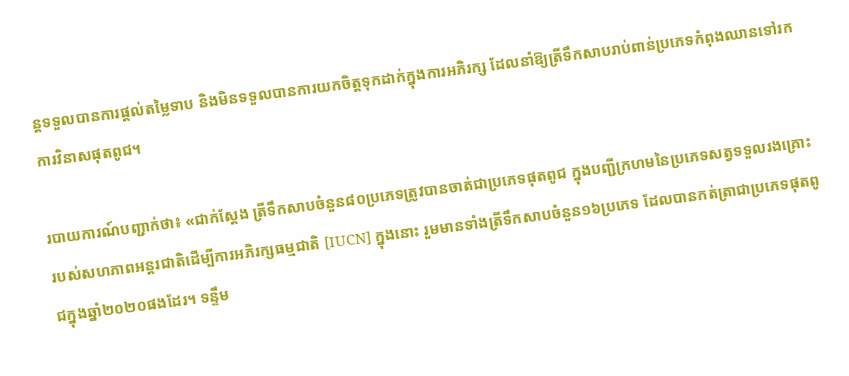ន្តទទួលបានការផ្តល់តម្លៃទាប និងមិនទទួលបានការយកចិត្តទុកដាក់ក្នុងការអភិរក្ស ដែលនាំឱ្យត្រីទឹកសាបរាប់ពាន់ប្រភេទកំពុងឈានទៅរកការវិនាសផុតពូជ។

របាយការណ៍បញ្ជាក់ថា៖ «ជាក់ស្តែង ត្រីទឹកសាបចំនួន៨០ប្រភេទត្រូវបានចាត់ជាប្រភេទផុតពូជ ក្នុងបញ្ជីក្រហមនៃប្រភេទសត្វទទួលរងគ្រោះ របស់សហភាពអន្ដរជាតិដើម្បីការអភិរក្សធម្មជាតិ [IUCN] ក្នុងនោះ រួមមានទាំងត្រីទឹកសាបចំនួន១៦ប្រភេទ ដែលបានកត់ត្រាជាប្រភេទផុតពូជក្នុងឆ្នាំ២០២០ផងដែរ។ ទន្ទឹម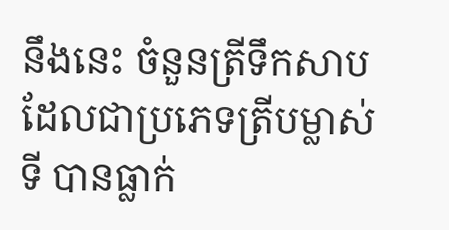នឹងនេះ ចំនួនត្រីទឹកសាបដែលជាប្រភេទត្រីបម្លាស់ទី បានធ្លាក់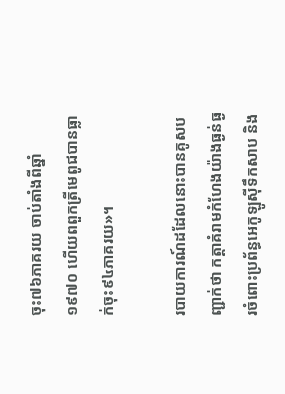ចុះ៧៦ភាគរយ ចាប់តាំងពីឆ្នាំ១៩៧០ ហើយពពួកត្រីមេពូជបានធ្លាក់ចុះ៩៤ភាគរយ»។

របាយការណ៍ដដែលនោះបានគូសបញ្ជាក់ថា កត្តាគំរាមកំហែងយ៉ាងធ្ងន់ធ្ងរចំពោះប្រព័ន្ធអេកូឡូស៊ីទឹកសាប និង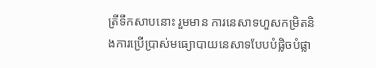ត្រីទឹកសាបនោះ រួមមាន ការនេសាទហួសកម្រិតនិងការប្រើប្រាស់មធ្យោបាយនេសាទបែបបំផ្លិចបំផ្លា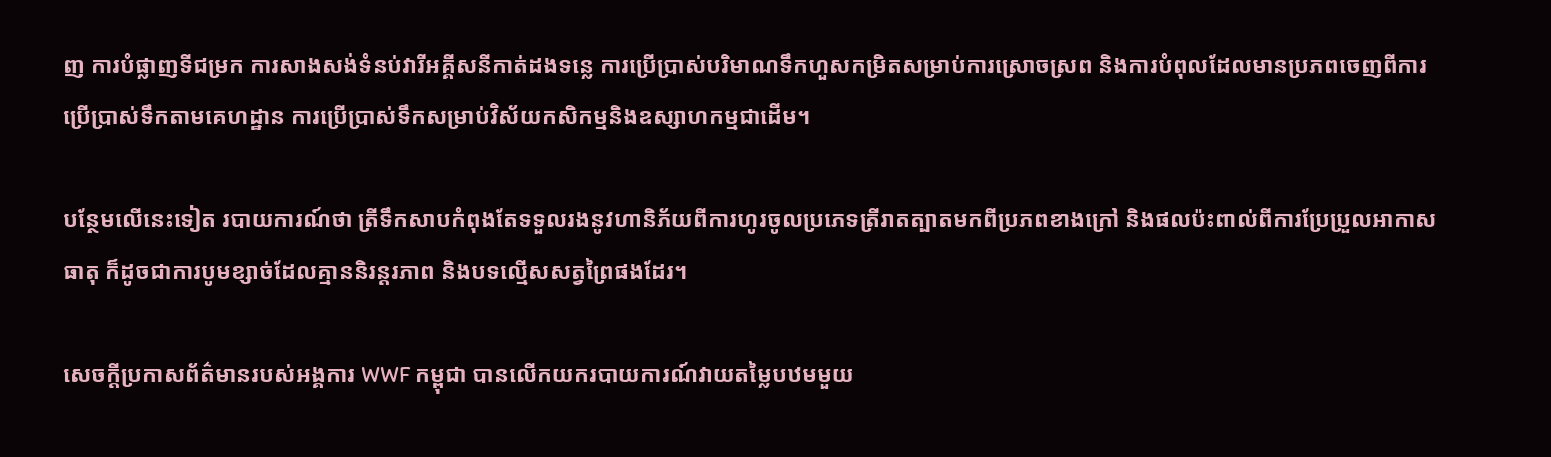ញ ការបំផ្លាញទីជម្រក ការសាងសង់ទំនប់វារីអគ្គីសនីកាត់ដងទន្លេ ការប្រើប្រាស់បរិមាណទឹកហួសកម្រិតសម្រាប់ការស្រោចស្រព និងការបំពុលដែលមានប្រភពចេញពីការប្រើប្រាស់ទឹកតាមគេហដ្ឋាន ការប្រើប្រាស់ទឹកសម្រាប់វិស័យកសិកម្មនិងឧស្សាហកម្មជាដើម។

បន្ថែមលើនេះទៀត របាយការណ៍ថា ត្រីទឹកសាបកំពុងតែទទួលរងនូវហានិភ័យពីការហូរចូលប្រភេទត្រីរាតត្បាតមកពីប្រភពខាងក្រៅ និងផលប៉ះពាល់ពីការប្រែប្រួលអាកាសធាតុ ក៏ដូចជាការបូមខ្សាច់ដែលគ្មាននិរន្ដរភាព និងបទល្មើសសត្វព្រៃផងដែរ។

សេចក្តីប្រកាសព័ត៌មានរបស់អង្គការ WWF កម្ពុជា បានលើកយករបាយការណ៍វាយតម្លៃបឋមមួយ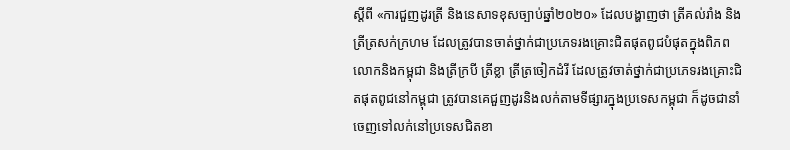ស្តីពី «ការជួញដូរត្រី និងនេសាទខុសច្បាប់ឆ្នាំ២០២០» ដែលបង្ហាញថា ត្រីគល់រាំង និងត្រីត្រសក់ក្រហម ដែលត្រូវបានចាត់ថ្នាក់ជាប្រភេទរងគ្រោះជិតផុតពូជបំផុតក្នុងពិភពលោកនិងកម្ពុជា និងត្រីក្របី ត្រីខ្លា ត្រីត្រចៀកដំរី ដែលត្រូវចាត់ថ្នាក់ជាប្រភេទរងគ្រោះជិតផុតពូជនៅកម្ពុជា ត្រូវបានគេជួញដូរនិងលក់តាមទីផ្សារក្នុងប្រទេសកម្ពុជា ក៏ដូចជានាំចេញទៅលក់នៅប្រទេសជិតខា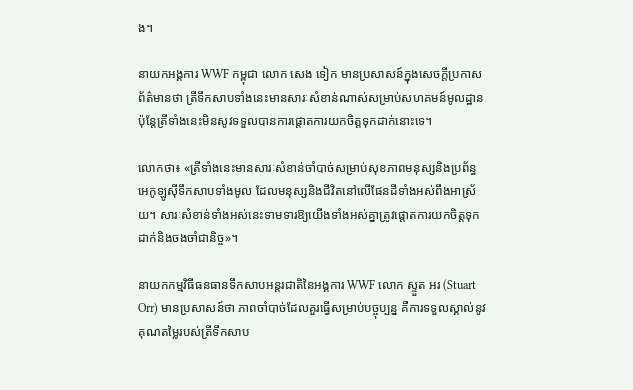ង។

នាយកអង្គការ WWF កម្ពុជា លោក សេង ទៀក មានប្រសាសន៍ក្នុងសេចក្តីប្រកាសព័ត៌មានថា ត្រីទឹកសាបទាំងនេះមានសារៈសំខាន់ណាស់សម្រាប់សហគមន៍មូលដ្ឋាន ប៉ុន្តែត្រីទាំងនេះមិនសូវទទួលបានការផ្តោតការយកចិត្តទុកដាក់នោះទេ។

លោកថា៖ «ត្រីទាំងនេះមានសារៈសំខាន់ចាំបាច់សម្រាប់សុខភាពមនុស្សនិងប្រព័ន្ធអេកូឡូស៊ីទឹកសាបទាំងមូល ដែលមនុស្សនិងជីវិតនៅលើផែនដីទាំងអស់ពឹងអាស្រ័យ។ សារៈសំខាន់ទាំងអស់នេះទាមទារឱ្យយើងទាំងអស់គ្នាត្រូវផ្តោតការយកចិត្តទុកដាក់និងចងចាំជានិច្ច»។

នាយកកម្មវិធីធនធានទឹកសាបអន្តរជាតិនៃអង្គការ WWF លោក ស្ទួត អរ (Stuart Orr) មានប្រសាសន៍ថា ភាពចាំបាច់ដែលគួរធ្វើសម្រាប់បច្ចុប្បន្ន គឺការទទួលស្គាល់នូវគុណតម្លៃរបស់ត្រីទឹកសាប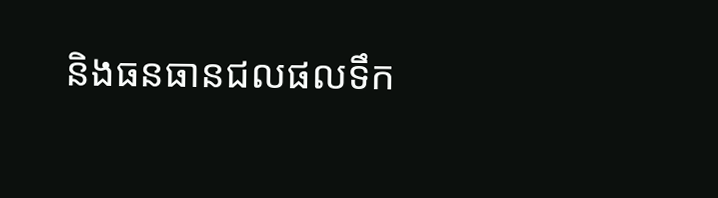និងធនធានជលផលទឹក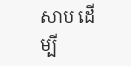សាប ដើម្បី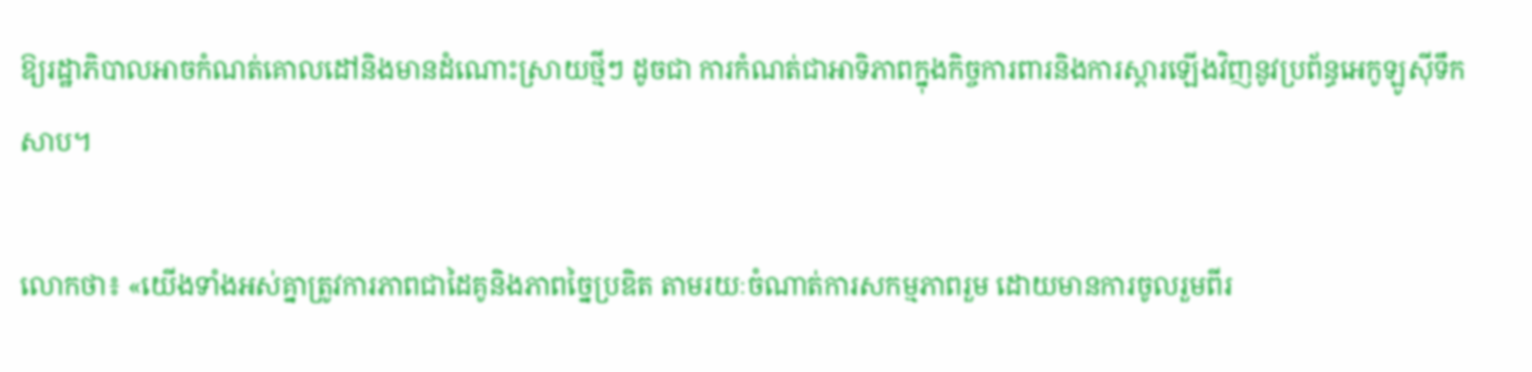ឱ្យរដ្ឋាភិបាលអាចកំណត់គោលដៅនិងមានដំណោះស្រាយថ្មីៗ ដូចជា ការកំណត់ជាអាទិភាពក្នុងកិច្ចការពារនិងការស្តារឡើងវិញនូវប្រព័ន្ធអេកូឡូស៊ីទឹកសាប។

លោកថា៖ «យើងទាំងអស់គ្នាត្រូវការភាពជាដៃគូនិងភាពច្នៃប្រឌិត តាមរយៈចំណាត់ការសកម្មភាពរួម ដោយមានការចូលរួមពីរ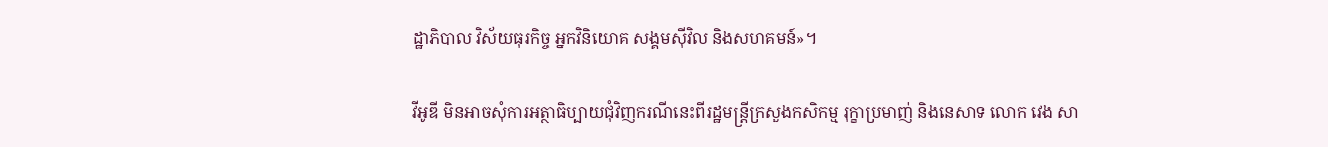ដ្ឋាភិបាល វិស័យធុរកិច្ច អ្នកវិនិយោគ សង្គមស៊ីវិល និងសហគមន៍»។

វីអូឌី មិនអាចសុំការអត្ថាធិប្បាយជុំវិញករណីនេះពីរដ្ឋមន្ត្រីក្រសួងកសិកម្ម រុក្ខាប្រមាញ់ និងនេសាទ លោក វេង សា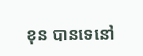ខុន បានទេនៅ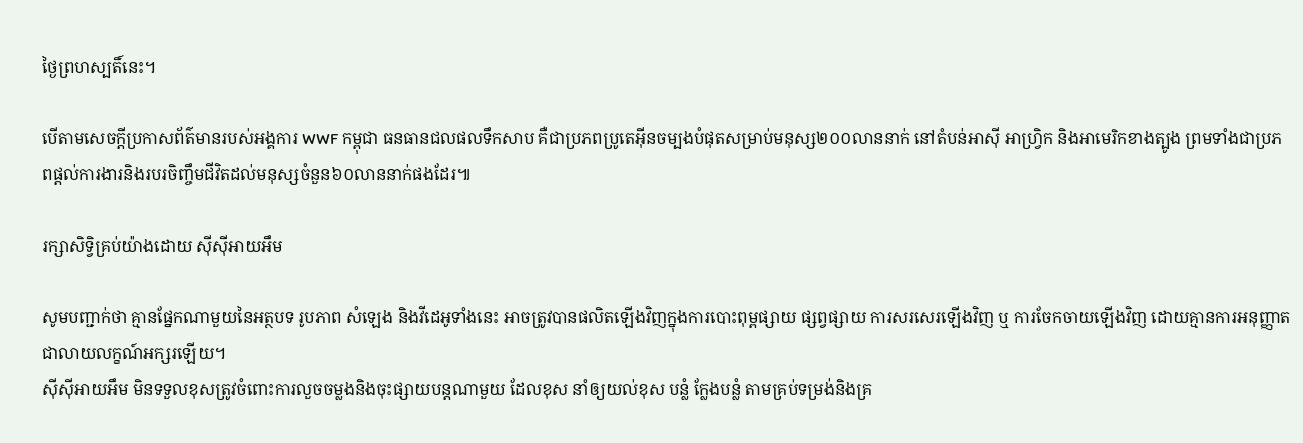ថ្ងៃព្រហស្បតិ៍នេះ។

បើតាមសេចក្តីប្រកាសព័ត៌មានរបស់អង្គការ WWF កម្ពុជា ធនធានជលផលទឹកសាប គឺជាប្រភពប្រូតេអ៊ីនចម្បងបំផុតសម្រាប់មនុស្ស២០០លាននាក់ នៅតំបន់អាស៊ី អាហ្វ្រិក និងអាមេរិកខាងត្បូង ព្រមទាំងជាប្រភពផ្ដល់ការងារនិងរបរចិញ្ចឹមជីវិតដល់មនុស្សចំនួន៦០លាននាក់ផងដែរ៕

រក្សាសិទ្វិគ្រប់យ៉ាងដោយ ស៊ីស៊ីអាយអឹម

សូមបញ្ជាក់ថា គ្មានផ្នែកណាមួយនៃអត្ថបទ រូបភាព សំឡេង និងវីដេអូទាំងនេះ អាចត្រូវបានផលិតឡើងវិញក្នុងការបោះពុម្ពផ្សាយ ផ្សព្វផ្សាយ ការសរសេរឡើងវិញ ឬ ការចែកចាយឡើងវិញ ដោយគ្មានការអនុញ្ញាតជាលាយលក្ខណ៍អក្សរឡើយ។
ស៊ីស៊ីអាយអឹម មិនទទួលខុសត្រូវចំពោះការលួចចម្លងនិងចុះផ្សាយបន្តណាមួយ ដែលខុស នាំឲ្យយល់ខុស បន្លំ ក្លែងបន្លំ តាមគ្រប់ទម្រង់និងគ្រ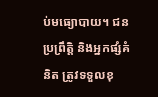ប់មធ្យោបាយ។ ជនប្រព្រឹត្តិ និងអ្នកផ្សំគំនិត ត្រូវទទួលខុ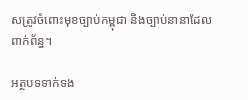សត្រូវចំពោះមុខច្បាប់កម្ពុជា និងច្បាប់នានាដែលពាក់ព័ន្ធ។

អត្ថបទទាក់ទង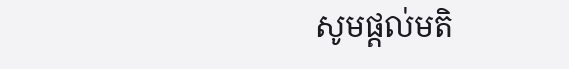សូមផ្ដល់មតិ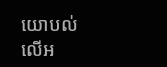យោបល់លើអ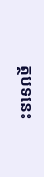ត្ថបទនេះ